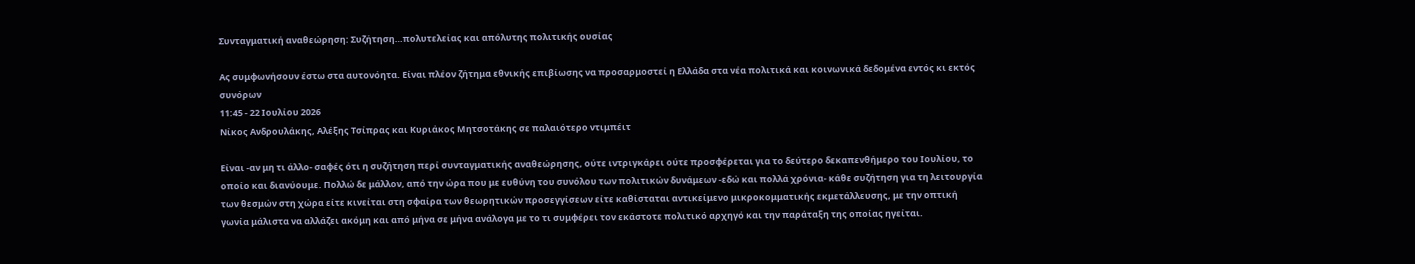Συνταγματική αναθεώρηση: Συζήτηση…πολυτελείας και απόλυτης πολιτικής ουσίας

Ας συμφωνήσουν έστω στα αυτονόητα. Είναι πλέον ζήτημα εθνικής επιβίωσης να προσαρμοστεί η Ελλάδα στα νέα πολιτικά και κοινωνικά δεδομένα εντός κι εκτός συνόρων
11:45 - 22 Ιουλίου 2026
Νίκος Ανδρουλάκης, Αλέξης Τσίπρας και Κυριάκος Μητσοτάκης σε παλαιότερο ντιμπέιτ

Είναι -αν μη τι άλλο- σαφές ότι η συζήτηση περί συνταγματικής αναθεώρησης, ούτε ιντριγκάρει ούτε προσφέρεται για το δεύτερο δεκαπενθήμερο του Ιουλίου, το οποίο και διανύουμε. Πολλώ δε μάλλον, από την ώρα που με ευθύνη του συνόλου των πολιτικών δυνάμεων -εδώ και πολλά χρόνια- κάθε συζήτηση για τη λειτουργία των θεσμών στη χώρα είτε κινείται στη σφαίρα των θεωρητικών προσεγγίσεων είτε καθίσταται αντικείμενο μικροκομματικής εκμετάλλευσης, με την οπτική γωνία μάλιστα να αλλάζει ακόμη και από μήνα σε μήνα ανάλογα με το τι συμφέρει τον εκάστοτε πολιτικό αρχηγό και την παράταξη της οποίας ηγείται.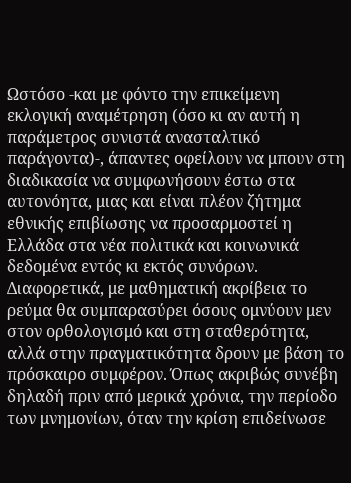Ωστόσο -και με φόντο την επικείμενη εκλογική αναμέτρηση (όσο κι αν αυτή η παράμετρος συνιστά ανασταλτικό παράγοντα)-, άπαντες οφείλουν να μπουν στη διαδικασία να συμφωνήσουν έστω στα αυτονόητα, μιας και είναι πλέον ζήτημα εθνικής επιβίωσης να προσαρμοστεί η Ελλάδα στα νέα πολιτικά και κοινωνικά δεδομένα εντός κι εκτός συνόρων. Διαφορετικά, με μαθηματική ακρίβεια το ρεύμα θα συμπαρασύρει όσους ομνύουν μεν στον ορθολογισμό και στη σταθερότητα, αλλά στην πραγματικότητα δρουν με βάση το πρόσκαιρο συμφέρον. Όπως ακριβώς συνέβη δηλαδή πριν από μερικά χρόνια, την περίοδο των μνημονίων, όταν την κρίση επιδείνωσε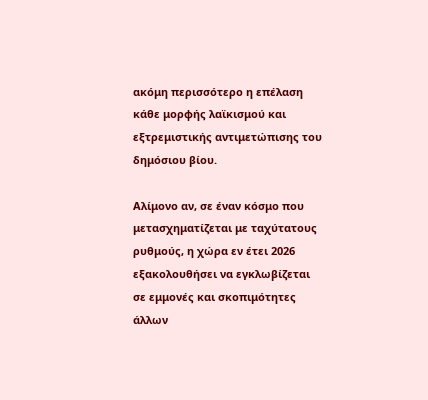ακόμη περισσότερο η επέλαση κάθε μορφής λαϊκισμού και εξτρεμιστικής αντιμετώπισης του δημόσιου βίου.

Αλίμονο αν, σε έναν κόσμο που μετασχηματίζεται με ταχύτατους ρυθμούς, η χώρα εν έτει 2026 εξακολουθήσει να εγκλωβίζεται σε εμμονές και σκοπιμότητες άλλων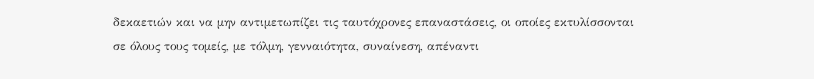δεκαετιών και να μην αντιμετωπίζει τις ταυτόχρονες επαναστάσεις, οι οποίες εκτυλίσσονται σε όλους τους τομείς, με τόλμη, γενναιότητα, συναίνεση, απέναντι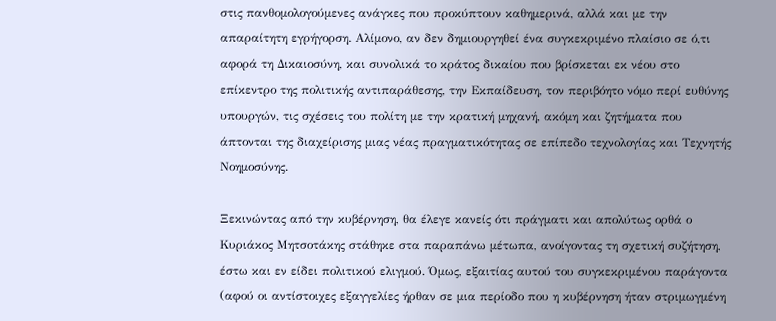στις πανθομολογούμενες ανάγκες που προκύπτουν καθημερινά, αλλά και με την απαραίτητη εγρήγορση. Αλίμονο, αν δεν δημιουργηθεί ένα συγκεκριμένο πλαίσιο σε ό,τι αφορά τη Δικαιοσύνη, και συνολικά το κράτος δικαίου που βρίσκεται εκ νέου στο επίκεντρο της πολιτικής αντιπαράθεσης, την Εκπαίδευση, τον περιβόητο νόμο περί ευθύνης υπουργών, τις σχέσεις του πολίτη με την κρατική μηχανή, ακόμη και ζητήματα που άπτονται της διαχείρισης μιας νέας πραγματικότητας σε επίπεδο τεχνολογίας και Τεχνητής Νοημοσύνης.

Ξεκινώντας από την κυβέρνηση, θα έλεγε κανείς ότι πράγματι και απολύτως ορθά ο Κυριάκος Μητσοτάκης στάθηκε στα παραπάνω μέτωπα, ανοίγοντας τη σχετική συζήτηση, έστω και εν είδει πολιτικού ελιγμού. Όμως, εξαιτίας αυτού του συγκεκριμένου παράγοντα (αφού οι αντίστοιχες εξαγγελίες ήρθαν σε μια περίοδο που η κυβέρνηση ήταν στριμωγμένη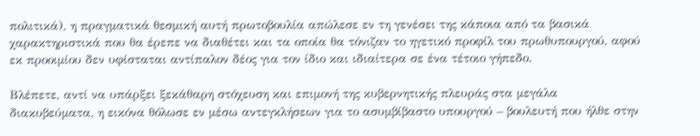πολιτικά), η πραγματικά θεσμική αυτή πρωτοβουλία απώλεσε εν τη γενέσει της κάποια από τα βασικά χαρακτηριστικά που θα έρεπε να διαθέτει και τα οποία θα τόνιζαν το ηγετικό προφίλ του πρωθυπουργού, αφού εκ προοιμίου δεν υφίσταται αντίπαλον δέος για τον ίδιο και ιδιαίτερα σε ένα τέτοιο γήπεδο.

Βλέπετε, αντί να υπάρξει ξεκάθαρη στόχευση και επιμονή της κυβερνητικής πλευράς στα μεγάλα διακυβεύματα, η εικόνα θόλωσε εν μέσω αντεγκλήσεων για το ασυμβίβαστο υπουργού – βουλευτή που ήλθε στην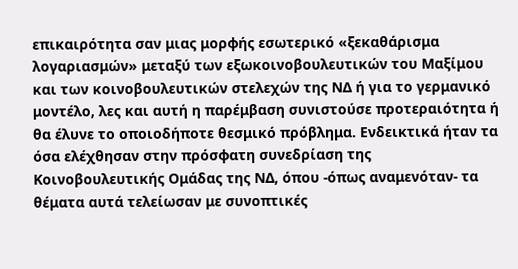επικαιρότητα σαν μιας μορφής εσωτερικό «ξεκαθάρισμα λογαριασμών» μεταξύ των εξωκοινοβουλευτικών του Μαξίμου και των κοινοβουλευτικών στελεχών της ΝΔ ή για το γερμανικό μοντέλο, λες και αυτή η παρέμβαση συνιστούσε προτεραιότητα ή θα έλυνε το οποιοδήποτε θεσμικό πρόβλημα. Ενδεικτικά ήταν τα όσα ελέχθησαν στην πρόσφατη συνεδρίαση της Κοινοβουλευτικής Ομάδας της ΝΔ, όπου -όπως αναμενόταν- τα θέματα αυτά τελείωσαν με συνοπτικές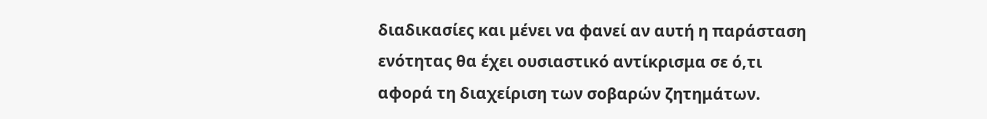διαδικασίες και μένει να φανεί αν αυτή η παράσταση ενότητας θα έχει ουσιαστικό αντίκρισμα σε ό,τι αφορά τη διαχείριση των σοβαρών ζητημάτων.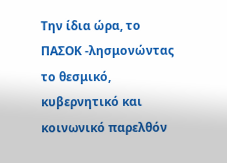Την ίδια ώρα, το ΠΑΣΟΚ -λησμονώντας το θεσμικό, κυβερνητικό και κοινωνικό παρελθόν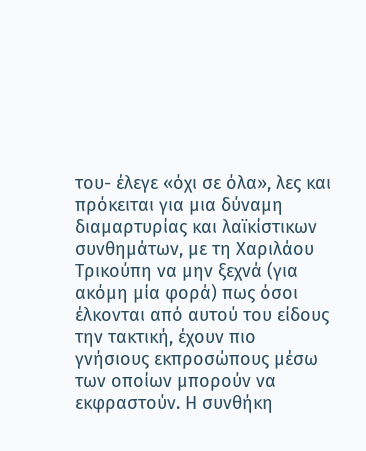του- έλεγε «όχι σε όλα», λες και πρόκειται για μια δύναμη διαμαρτυρίας και λαϊκίστικων συνθημάτων, με τη Χαριλάου Τρικούπη να μην ξεχνά (για ακόμη μία φορά) πως όσοι έλκονται από αυτού του είδους την τακτική, έχουν πιο γνήσιους εκπροσώπους μέσω των οποίων μπορούν να εκφραστούν. Η συνθήκη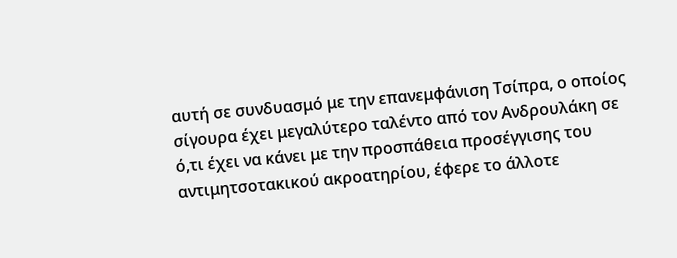αυτή σε συνδυασμό με την επανεμφάνιση Τσίπρα, ο οποίος σίγουρα έχει μεγαλύτερο ταλέντο από τον Ανδρουλάκη σε ό,τι έχει να κάνει με την προσπάθεια προσέγγισης του αντιμητσοτακικού ακροατηρίου, έφερε το άλλοτε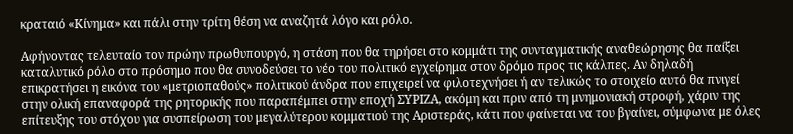κραταιό «Κίνημα» και πάλι στην τρίτη θέση να αναζητά λόγο και ρόλο.

Αφήνοντας τελευταίο τον πρώην πρωθυπουργό, η στάση που θα τηρήσει στο κομμάτι της συνταγματικής αναθεώρησης θα παίξει καταλυτικό ρόλο στο πρόσημο που θα συνοδεύσει το νέο του πολιτικό εγχείρημα στον δρόμο προς τις κάλπες. Αν δηλαδή επικρατήσει η εικόνα του «μετριοπαθούς» πολιτικού άνδρα που επιχειρεί να φιλοτεχνήσει ή αν τελικώς το στοιχείο αυτό θα πνιγεί στην ολική επαναφορά της ρητορικής που παραπέμπει στην εποχή ΣΥΡΙΖΑ, ακόμη και πριν από τη μνημονιακή στροφή, χάριν της επίτευξης του στόχου για συσπείρωση του μεγαλύτερου κομματιού της Αριστεράς, κάτι που φαίνεται να του βγαίνει, σύμφωνα με όλες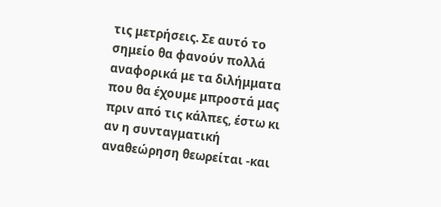τις μετρήσεις. Σε αυτό το σημείο θα φανούν πολλά αναφορικά με τα διλήμματα που θα έχουμε μπροστά μας πριν από τις κάλπες, έστω κι αν η συνταγματική αναθεώρηση θεωρείται -και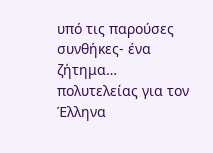υπό τις παρούσες συνθήκες- ένα ζήτημα… πολυτελείας για τον Έλληνα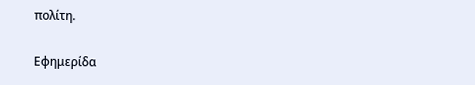πολίτη.

Εφημερίδα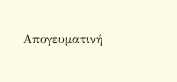Απογευματινή